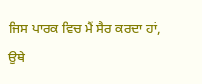ਜਿਸ ਪਾਰਕ ਵਿਚ ਮੈਂ ਸੈਰ ਕਰਦਾ ਹਾਂ, ਉਥੇ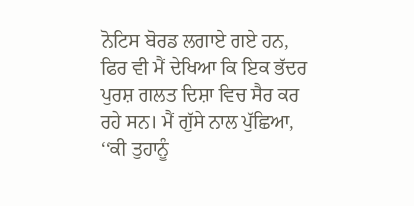ਨੋਟਿਸ ਬੋਰਡ ਲਗਾਏ ਗਏ ਹਨ, ਫਿਰ ਵੀ ਮੈਂ ਦੇਖਿਆ ਕਿ ਇਕ ਭੱਦਰ ਪੁਰਸ਼ ਗਲਤ ਦਿਸ਼ਾ ਵਿਚ ਸੈਰ ਕਰ ਰਹੇ ਸਨ। ਮੈਂ ਗੁੱਸੇ ਨਾਲ ਪੁੱਛਿਆ, ‘‘ਕੀ ਤੁਹਾਨੂੰ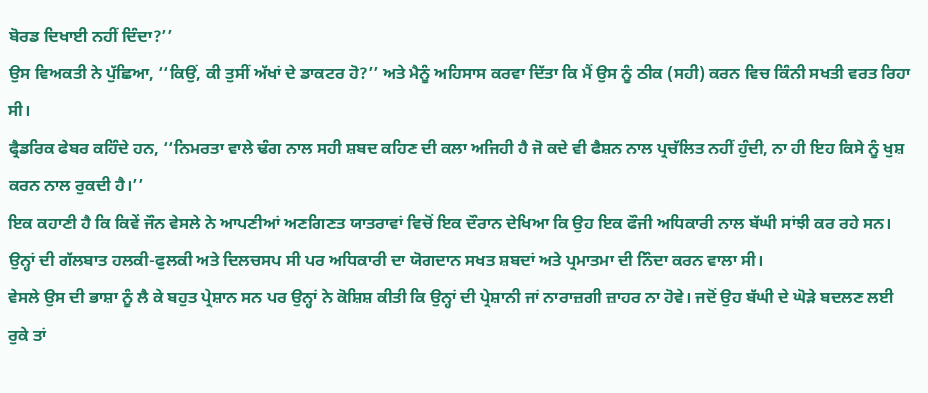ਬੋਰਡ ਦਿਖਾਈ ਨਹੀਂ ਦਿੰਦਾ?’’
ਉਸ ਵਿਅਕਤੀ ਨੇ ਪੁੱਛਿਆ, ‘‘ਕਿਉਂ, ਕੀ ਤੁਸੀਂ ਅੱਖਾਂ ਦੇ ਡਾਕਟਰ ਹੋ?’’ ਅਤੇ ਮੈਨੂੰ ਅਹਿਸਾਸ ਕਰਵਾ ਦਿੱਤਾ ਕਿ ਮੈਂ ਉਸ ਨੂੰ ਠੀਕ (ਸਹੀ) ਕਰਨ ਵਿਚ ਕਿੰਨੀ ਸਖਤੀ ਵਰਤ ਰਿਹਾ ਸੀ।
ਫ੍ਰੈਡਰਿਕ ਫੇਬਰ ਕਹਿੰਦੇ ਹਨ, ‘‘ਨਿਮਰਤਾ ਵਾਲੇ ਢੰਗ ਨਾਲ ਸਹੀ ਸ਼ਬਦ ਕਹਿਣ ਦੀ ਕਲਾ ਅਜਿਹੀ ਹੈ ਜੋ ਕਦੇ ਵੀ ਫੈਸ਼ਨ ਨਾਲ ਪ੍ਰਚੱਲਿਤ ਨਹੀਂ ਹੁੰਦੀ, ਨਾ ਹੀ ਇਹ ਕਿਸੇ ਨੂੰ ਖੁਸ਼ ਕਰਨ ਨਾਲ ਰੁਕਦੀ ਹੈ।’’
ਇਕ ਕਹਾਣੀ ਹੈ ਕਿ ਕਿਵੇਂ ਜੌਨ ਵੇਸਲੇ ਨੇ ਆਪਣੀਆਂ ਅਣਗਿਣਤ ਯਾਤਰਾਵਾਂ ਵਿਚੋਂ ਇਕ ਦੌਰਾਨ ਦੇਖਿਆ ਕਿ ਉਹ ਇਕ ਫੌਜੀ ਅਧਿਕਾਰੀ ਨਾਲ ਬੱਘੀ ਸਾਂਝੀ ਕਰ ਰਹੇ ਸਨ। ਉਨ੍ਹਾਂ ਦੀ ਗੱਲਬਾਤ ਹਲਕੀ-ਫੁਲਕੀ ਅਤੇ ਦਿਲਚਸਪ ਸੀ ਪਰ ਅਧਿਕਾਰੀ ਦਾ ਯੋਗਦਾਨ ਸਖਤ ਸ਼ਬਦਾਂ ਅਤੇ ਪ੍ਰਮਾਤਮਾ ਦੀ ਨਿੰਦਾ ਕਰਨ ਵਾਲਾ ਸੀ।
ਵੇਸਲੇ ਉਸ ਦੀ ਭਾਸ਼ਾ ਨੂੰ ਲੈ ਕੇ ਬਹੁਤ ਪ੍ਰੇਸ਼ਾਨ ਸਨ ਪਰ ਉਨ੍ਹਾਂ ਨੇ ਕੋਸ਼ਿਸ਼ ਕੀਤੀ ਕਿ ਉਨ੍ਹਾਂ ਦੀ ਪ੍ਰੇਸ਼ਾਨੀ ਜਾਂ ਨਾਰਾਜ਼ਗੀ ਜ਼ਾਹਰ ਨਾ ਹੋਵੇ। ਜਦੋਂ ਉਹ ਬੱਘੀ ਦੇ ਘੋੜੇ ਬਦਲਣ ਲਈ ਰੁਕੇ ਤਾਂ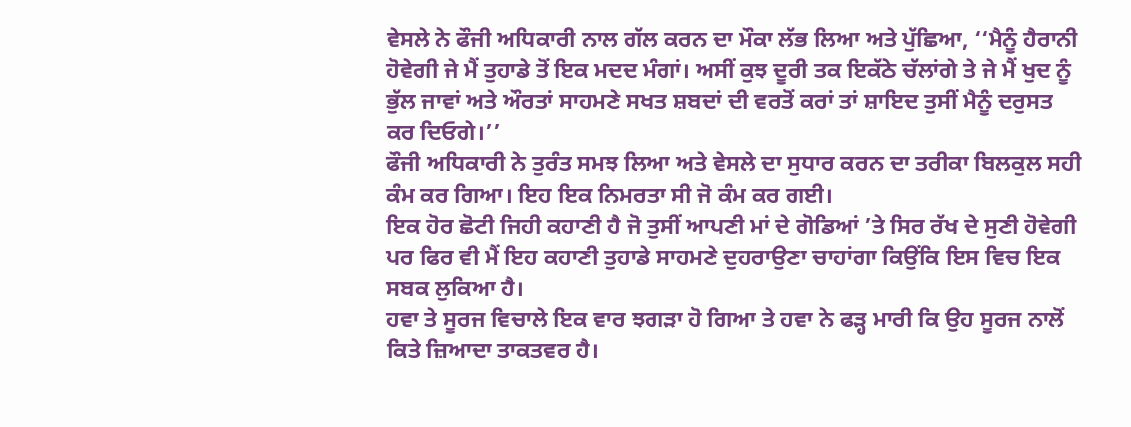ਵੇਸਲੇ ਨੇ ਫੌਜੀ ਅਧਿਕਾਰੀ ਨਾਲ ਗੱਲ ਕਰਨ ਦਾ ਮੌਕਾ ਲੱਭ ਲਿਆ ਅਤੇ ਪੁੱਛਿਆ, ‘‘ਮੈਨੂੰ ਹੈਰਾਨੀ ਹੋਵੇਗੀ ਜੇ ਮੈਂ ਤੁਹਾਡੇ ਤੋਂ ਇਕ ਮਦਦ ਮੰਗਾਂ। ਅਸੀਂ ਕੁਝ ਦੂਰੀ ਤਕ ਇਕੱਠੇ ਚੱਲਾਂਗੇ ਤੇ ਜੇ ਮੈਂ ਖੁਦ ਨੂੰ ਭੁੱਲ ਜਾਵਾਂ ਅਤੇ ਔਰਤਾਂ ਸਾਹਮਣੇ ਸਖਤ ਸ਼ਬਦਾਂ ਦੀ ਵਰਤੋਂ ਕਰਾਂ ਤਾਂ ਸ਼ਾਇਦ ਤੁਸੀਂ ਮੈਨੂੰ ਦਰੁਸਤ ਕਰ ਦਿਓਗੇ।’’
ਫੌਜੀ ਅਧਿਕਾਰੀ ਨੇ ਤੁਰੰਤ ਸਮਝ ਲਿਆ ਅਤੇ ਵੇਸਲੇ ਦਾ ਸੁਧਾਰ ਕਰਨ ਦਾ ਤਰੀਕਾ ਬਿਲਕੁਲ ਸਹੀ ਕੰਮ ਕਰ ਗਿਆ। ਇਹ ਇਕ ਨਿਮਰਤਾ ਸੀ ਜੋ ਕੰਮ ਕਰ ਗਈ।
ਇਕ ਹੋਰ ਛੋਟੀ ਜਿਹੀ ਕਹਾਣੀ ਹੈ ਜੋ ਤੁਸੀਂ ਆਪਣੀ ਮਾਂ ਦੇ ਗੋਡਿਆਂ ’ਤੇ ਸਿਰ ਰੱਖ ਦੇ ਸੁਣੀ ਹੋਵੇਗੀ ਪਰ ਫਿਰ ਵੀ ਮੈਂ ਇਹ ਕਹਾਣੀ ਤੁਹਾਡੇ ਸਾਹਮਣੇ ਦੁਹਰਾਉਣਾ ਚਾਹਾਂਗਾ ਕਿਉਂਕਿ ਇਸ ਵਿਚ ਇਕ ਸਬਕ ਲੁਕਿਆ ਹੈ।
ਹਵਾ ਤੇ ਸੂਰਜ ਵਿਚਾਲੇ ਇਕ ਵਾਰ ਝਗੜਾ ਹੋ ਗਿਆ ਤੇ ਹਵਾ ਨੇ ਫੜ੍ਹ ਮਾਰੀ ਕਿ ਉਹ ਸੂਰਜ ਨਾਲੋਂ ਕਿਤੇ ਜ਼ਿਆਦਾ ਤਾਕਤਵਰ ਹੈ।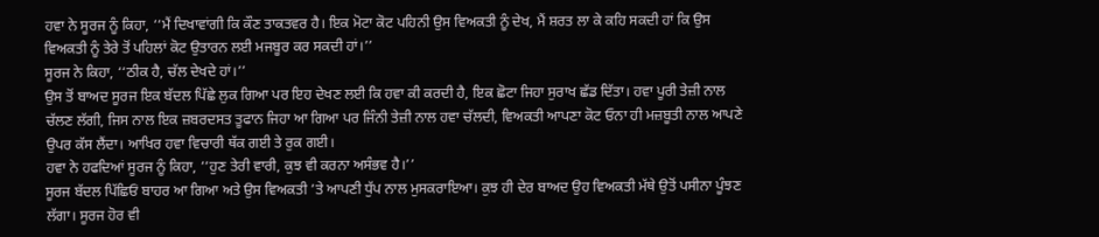ਹਵਾ ਨੇ ਸੂਰਜ ਨੂੰ ਕਿਹਾ, ‘‘ਮੈਂ ਦਿਖਾਵਾਂਗੀ ਕਿ ਕੌਣ ਤਾਕਤਵਰ ਹੈ। ਇਕ ਮੋਟਾ ਕੋਟ ਪਹਿਨੀ ਉਸ ਵਿਅਕਤੀ ਨੂੰ ਦੇਖ, ਮੈਂ ਸ਼ਰਤ ਲਾ ਕੇ ਕਹਿ ਸਕਦੀ ਹਾਂ ਕਿ ਉਸ ਵਿਅਕਤੀ ਨੂੰ ਤੇਰੇ ਤੋਂ ਪਹਿਲਾਂ ਕੋਟ ਉਤਾਰਨ ਲਈ ਮਜਬੂਰ ਕਰ ਸਕਦੀ ਹਾਂ।’’
ਸੂਰਜ ਨੇ ਕਿਹਾ, ‘‘ਠੀਕ ਹੈ, ਚੱਲ ਦੇਖਦੇ ਹਾਂ।’’
ਉਸ ਤੋਂ ਬਾਅਦ ਸੂਰਜ ਇਕ ਬੱਦਲ ਪਿੱਛੇ ਲੁਕ ਗਿਆ ਪਰ ਇਹ ਦੇਖਣ ਲਈ ਕਿ ਹਵਾ ਕੀ ਕਰਦੀ ਹੈ, ਇਕ ਛੋਟਾ ਜਿਹਾ ਸੁਰਾਖ ਛੱਡ ਦਿੱਤਾ। ਹਵਾ ਪੂਰੀ ਤੇਜ਼ੀ ਨਾਲ ਚੱਲਣ ਲੱਗੀ, ਜਿਸ ਨਾਲ ਇਕ ਜ਼ਬਰਦਸਤ ਤੂਫਾਨ ਜਿਹਾ ਆ ਗਿਆ ਪਰ ਜਿੰਨੀ ਤੇਜ਼ੀ ਨਾਲ ਹਵਾ ਚੱਲਦੀ, ਵਿਅਕਤੀ ਆਪਣਾ ਕੋਟ ਓਨਾ ਹੀ ਮਜ਼ਬੂਤੀ ਨਾਲ ਆਪਣੇ ਉਪਰ ਕੱਸ ਲੈਂਦਾ। ਆਖਿਰ ਹਵਾ ਵਿਚਾਰੀ ਥੱਕ ਗਈ ਤੇ ਰੁਕ ਗਈ।
ਹਵਾ ਨੇ ਹਫਦਿਆਂ ਸੂਰਜ ਨੂੰ ਕਿਹਾ, ‘‘ਹੁਣ ਤੇਰੀ ਵਾਰੀ, ਕੁਝ ਵੀ ਕਰਨਾ ਅਸੰਭਵ ਹੈ।’’
ਸੂਰਜ ਬੱਦਲ ਪਿੱਛਿਓਂ ਬਾਹਰ ਆ ਗਿਆ ਅਤੇ ਉਸ ਵਿਅਕਤੀ ’ਤੇ ਆਪਣੀ ਧੁੱਪ ਨਾਲ ਮੁਸਕਰਾਇਆ। ਕੁਝ ਹੀ ਦੇਰ ਬਾਅਦ ਉਹ ਵਿਅਕਤੀ ਮੱਥੇ ਉਤੋਂ ਪਸੀਨਾ ਪੂੰਝਣ ਲੱਗਾ। ਸੂਰਜ ਹੋਰ ਵੀ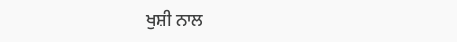ਖੁਸ਼ੀ ਨਾਲ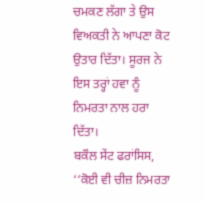ਚਮਕਣ ਲੱਗਾ ਤੇ ਉਸ ਵਿਅਕਤੀ ਨੇ ਆਪਣਾ ਕੋਟ ਉਤਾਰ ਦਿੱਤਾ। ਸੂਰਜ ਨੇ ਇਸ ਤਰ੍ਹਾਂ ਹਵਾ ਨੂੰ ਨਿਮਰਤਾ ਨਾਲ ਹਰਾ ਦਿੱਤਾ।
ਬਕੌਲ ਸੇਂਟ ਫਰਾਂਸਿਸ, ‘‘ਕੋਈ ਵੀ ਚੀਜ਼ ਨਿਮਰਤਾ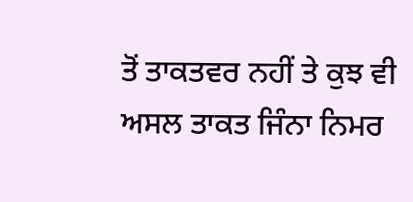ਤੋਂ ਤਾਕਤਵਰ ਨਹੀਂ ਤੇ ਕੁਝ ਵੀ ਅਸਲ ਤਾਕਤ ਜਿੰਨਾ ਨਿਮਰ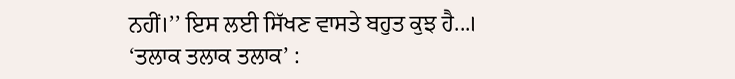ਨਹੀਂ।’’ ਇਸ ਲਈ ਸਿੱਖਣ ਵਾਸਤੇ ਬਹੁਤ ਕੁਝ ਹੈ...।
‘ਤਲਾਕ ਤਲਾਕ ਤਲਾਕ’ :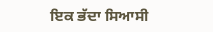ਇਕ ਭੱਦਾ ਸਿਆਸੀ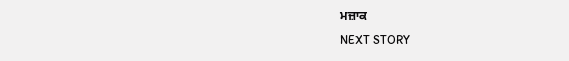ਮਜ਼ਾਕ
NEXT STORY